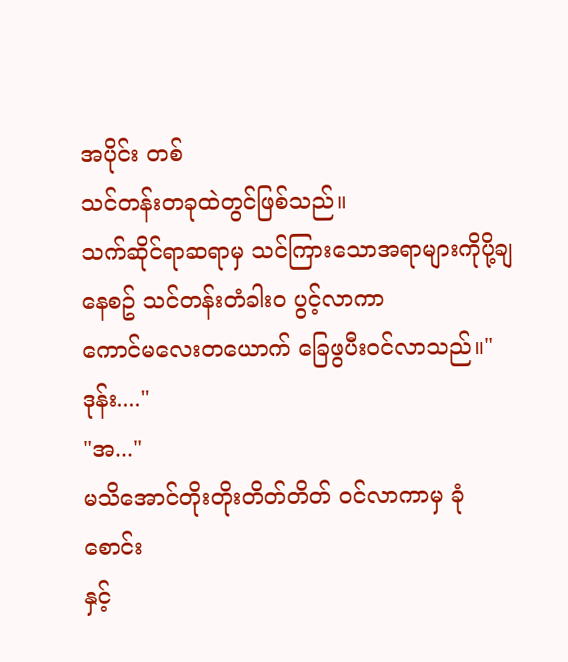အပိုင်း တစ်
သင်တန်းတခုထဲတွင်ဖြစ်သည်။
သက်ဆိုင်ရာဆရာမှ သင်ကြားသောအရာများကိုပို့ချနေစဥ် သင်တန်းတံခါး၀ ပွင့်လာကာ
ကောင်မလေးတယောက် ခြေဖွပီး၀င်လာသည်။"ဒုန်း...."
"အ..."
မသိအောင်တိုးတိုးတိတ်တိတ် ၀င်လာကာမှ ခုံစောင်း
နှင့်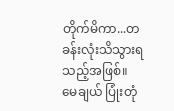တိုက်မိကာ...တခန်းလုံးသိသွားရသည့်အဖြစ်။
မေချယ် ပြုံးတုံ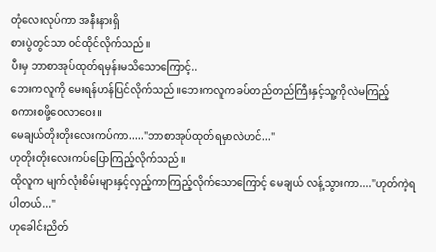တုံလေးလုပ်ကာ အနီးနားရှိ
စားပွဲတွင်သာ ၀င်ထိုင်လိုက်သည်။
ပီးမှ ဘာစာအုပ်ထုတ်ရမှန်းမသိသောကြောင့်..
ဘေးကလူကို မေးရန်ဟန်ပြင်လိုက်သည်။ဘေးကလူကခပ်တည်တည်ကြီးနှင့်သူ့ကိုလဲမကြည့်
စကားစဖို့ဝေလာဝေး။
မေချယ်တိုးတိုးလေးကပ်ကာ....."ဘာစာအုပ်ထုတ်ရမှာလဲဟင်..."
ဟုတိုးတိုးလေးကပ်ပြောကြည့်လိုက်သည်။
ထိုလူက မျက်လုံးစိမ်းများနှင့်လှည့်ကာကြည့်လိုက်သောကြောင့် မေချယ် လန့်သွားကာ...."ဟုတ်ကဲ့ရပါတယ်..."
ဟုခေါင်းညိတ်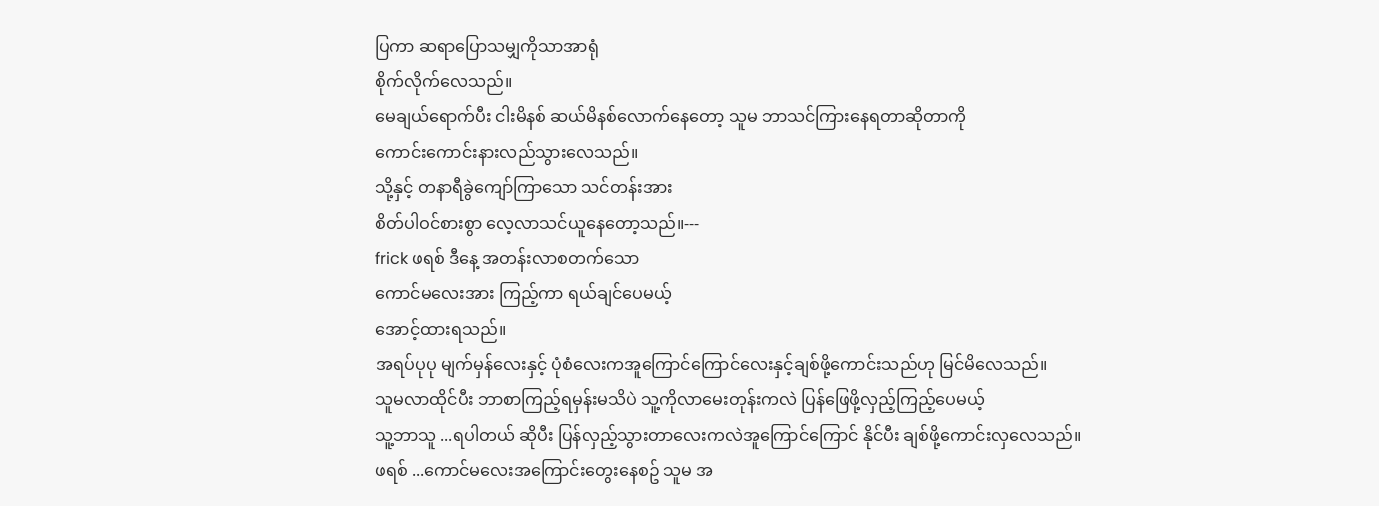ပြကာ ဆရာပြောသမျှကိုသာအာရုံ
စိုက်လိုက်လေသည်။
မေချယ်ရောက်ပီး ငါးမိနစ် ဆယ်မိနစ်လောက်နေတော့ သူမ ဘာသင်ကြားနေရတာဆိုတာကို
ကောင်းကောင်းနားလည်သွားလေသည်။
သို့နှင့် တနာရီခွဲကျော်ကြာသော သင်တန်းအား
စိတ်ပါဝင်စားစွာ လေ့လာသင်ယူနေတော့သည်။---
frick ဖရစ် ဒီနေ့ အတန်းလာစတက်သော
ကောင်မလေးအား ကြည့်ကာ ရယ်ချင်ပေမယ့်
အောင့်ထားရသည်။
အရပ်ပုပု မျက်မှန်လေးနှင့် ပုံစံလေးကအူကြောင်ကြောင်လေးနှင့်ချစ်ဖို့ကောင်းသည်ဟု မြင်မိလေသည်။
သူမလာထိုင်ပီး ဘာစာကြည့်ရမှန်းမသိပဲ သူ့ကိုလာမေးတုန်းကလဲ ပြန်ဖြေဖို့လှည့်ကြည့်ပေမယ့်
သူ့ဘာသူ ...ရပါတယ် ဆိုပီး ပြန်လှည့်သွားတာလေးကလဲအူကြောင်ကြောင် နိုင်ပီး ချစ်ဖို့ကောင်းလှလေသည်။
ဖရစ် ...ကောင်မလေးအကြောင်းတွေးနေစဥ် သူမ အ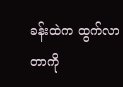ခန်းထဲက ထွက်လာတာကို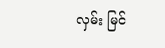လှမ်း မြင်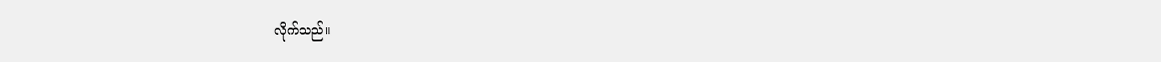လိုက်သည်။